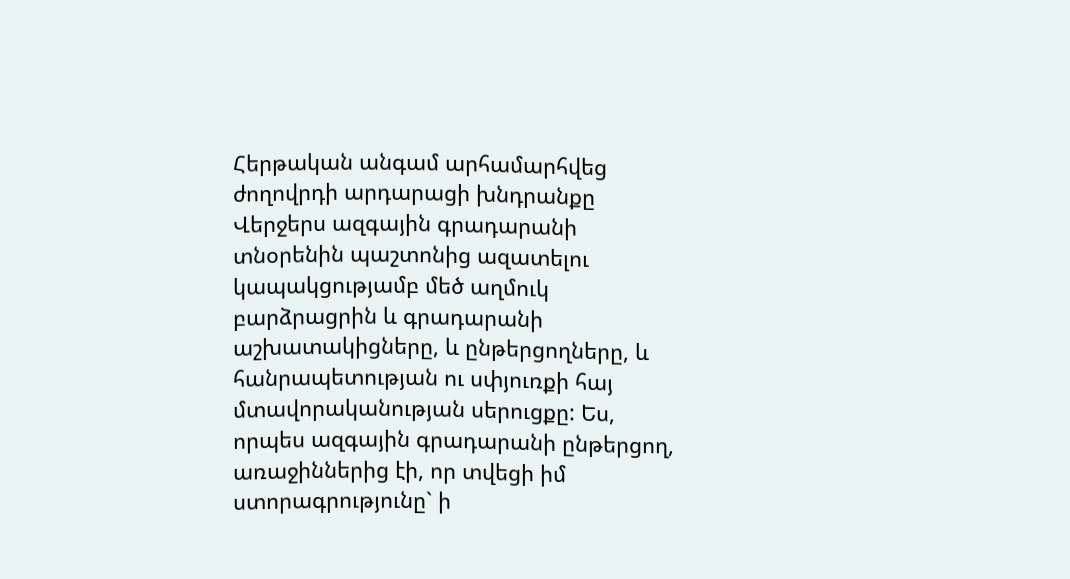Հերթական անգամ արհամարհվեց ժողովրդի արդարացի խնդրանքը
Վերջերս ազգային գրադարանի տնօրենին պաշտոնից ազատելու կապակցությամբ մեծ աղմուկ բարձրացրին և գրադարանի աշխատակիցները, և ընթերցողները, և հանրապետության ու սփյուռքի հայ մտավորականության սերուցքը: Ես, որպես ազգային գրադարանի ընթերցող, առաջիններից էի, որ տվեցի իմ ստորագրությունը` ի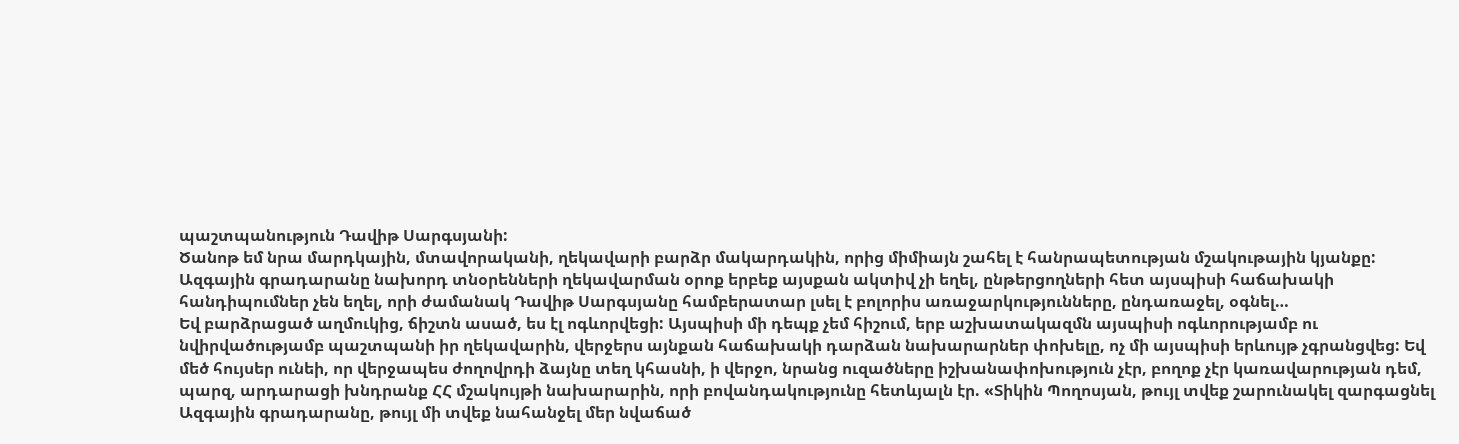պաշտպանություն Դավիթ Սարգսյանի:
Ծանոթ եմ նրա մարդկային, մտավորականի, ղեկավարի բարձր մակարդակին, որից միմիայն շահել է հանրապետության մշակութային կյանքը: Ազգային գրադարանը նախորդ տնօրենների ղեկավարման օրոք երբեք այսքան ակտիվ չի եղել, ընթերցողների հետ այսպիսի հաճախակի հանդիպումներ չեն եղել, որի ժամանակ Դավիթ Սարգսյանը համբերատար լսել է բոլորիս առաջարկությունները, ընդառաջել, օգնել…
Եվ բարձրացած աղմուկից, ճիշտն ասած, ես էլ ոգևորվեցի: Այսպիսի մի դեպք չեմ հիշում, երբ աշխատակազմն այսպիսի ոգևորությամբ ու նվիրվածությամբ պաշտպանի իր ղեկավարին, վերջերս այնքան հաճախակի դարձան նախարարներ փոխելը, ոչ մի այսպիսի երևույթ չգրանցվեց: Եվ մեծ հույսեր ունեի, որ վերջապես ժողովրդի ձայնը տեղ կհասնի, ի վերջո, նրանց ուզածները իշխանափոխություն չէր, բողոք չէր կառավարության դեմ, պարզ, արդարացի խնդրանք ՀՀ մշակույթի նախարարին, որի բովանդակությունը հետևյալն էր. «Տիկին Պողոսյան, թույլ տվեք շարունակել զարգացնել Ազգային գրադարանը, թույլ մի տվեք նահանջել մեր նվաճած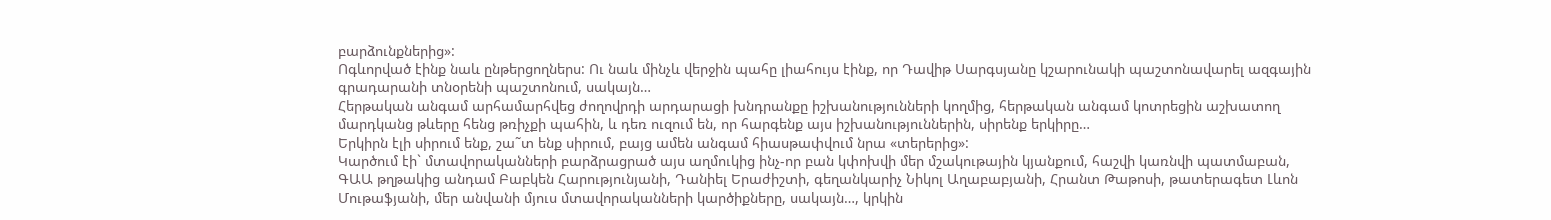բարձունքներից»:
Ոգևորված էինք նաև ընթերցողներս: Ու նաև մինչև վերջին պահը լիահույս էինք, որ Դավիթ Սարգսյանը կշարունակի պաշտոնավարել ազգային գրադարանի տնօրենի պաշտոնում, սակայն…
Հերթական անգամ արհամարհվեց ժողովրդի արդարացի խնդրանքը իշխանությունների կողմից, հերթական անգամ կոտրեցին աշխատող մարդկանց թևերը հենց թռիչքի պահին, և դեռ ուզում են, որ հարգենք այս իշխանություններին, սիրենք երկիրը…
Երկիրն էլի սիրում ենք, շա˜տ ենք սիրում, բայց ամեն անգամ հիասթափվում նրա «տերերից»:
Կարծում էի` մտավորականների բարձրացրած այս աղմուկից ինչ-որ բան կփոխվի մեր մշակութային կյանքում, հաշվի կառնվի պատմաբան, ԳԱԱ թղթակից անդամ Բաբկեն Հարությունյանի, Դանիել Երաժիշտի, գեղանկարիչ Նիկոլ Աղաբաբյանի, Հրանտ Թաթոսի, թատերագետ Լևոն Մութաֆյանի, մեր անվանի մյուս մտավորականների կարծիքները, սակայն…, կրկին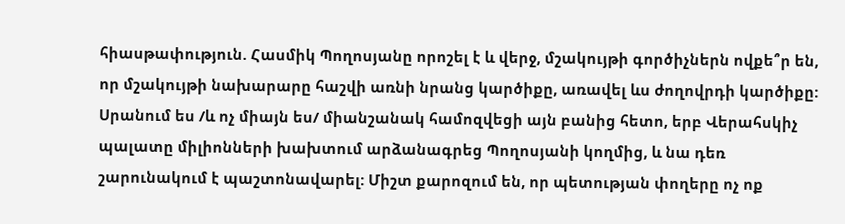հիասթափություն. Հասմիկ Պողոսյանը որոշել է և վերջ, մշակույթի գործիչներն ովքե՞ր են, որ մշակույթի նախարարը հաշվի առնի նրանց կարծիքը, առավել ևս ժողովրդի կարծիքը:
Սրանում ես /և ոչ միայն ես/ միանշանակ համոզվեցի այն բանից հետո, երբ Վերահսկիչ պալատը միլիոնների խախտում արձանագրեց Պողոսյանի կողմից, և նա դեռ շարունակում է պաշտոնավարել: Միշտ քարոզում են, որ պետության փողերը ոչ ոք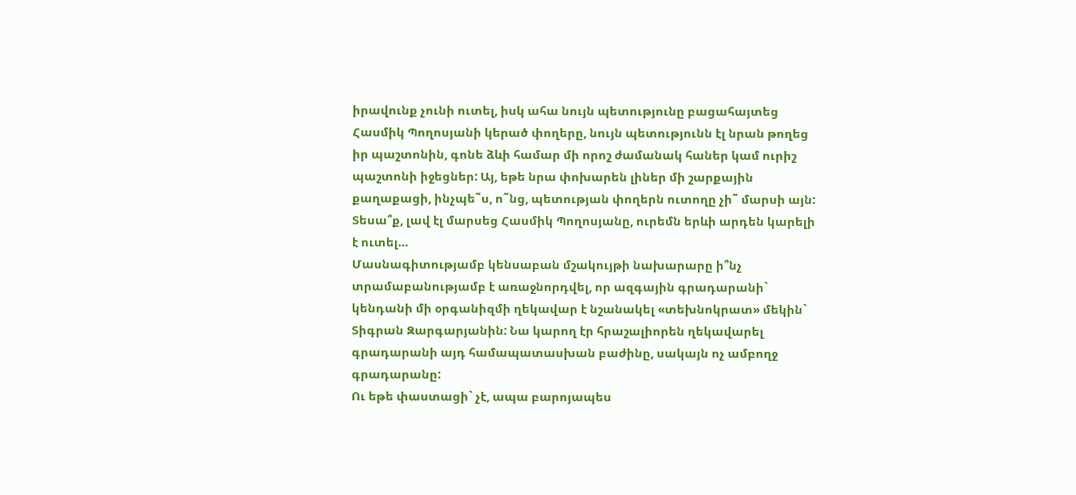իրավունք չունի ուտել, իսկ ահա նույն պետությունը բացահայտեց Հասմիկ Պողոսյանի կերած փողերը, նույն պետությունն էլ նրան թողեց իր պաշտոնին, գոնե ձևի համար մի որոշ ժամանակ հաներ կամ ուրիշ պաշտոնի իջեցներ: Այ, եթե նրա փոխարեն լիներ մի շարքային քաղաքացի, ինչպե˜ս, ո˜նց, պետության փողերն ուտողը չի˜ մարսի այն: Տեսա՞ք, լավ էլ մարսեց Հասմիկ Պողոսյանը, ուրեմն երևի արդեն կարելի է ուտել…
Մասնագիտությամբ կենսաբան մշակույթի նախարարը ի՞նչ տրամաբանությամբ է առաջնորդվել, որ ազգային գրադարանի` կենդանի մի օրգանիզմի ղեկավար է նշանակել «տեխնոկրատ» մեկին` Տիգրան Զարգարյանին: Նա կարող էր հրաշալիորեն ղեկավարել գրադարանի այդ համապատասխան բաժինը, սակայն ոչ ամբողջ գրադարանը:
Ու եթե փաստացի` չէ, ապա բարոյապես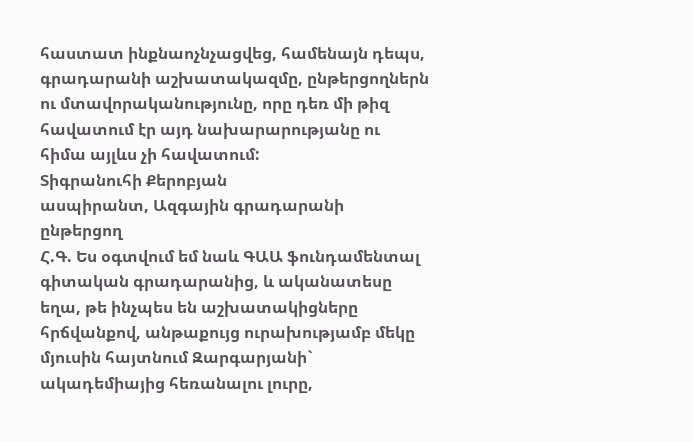հաստատ ինքնաոչնչացվեց, համենայն դեպս, գրադարանի աշխատակազմը, ընթերցողներն ու մտավորականությունը, որը դեռ մի թիզ հավատում էր այդ նախարարությանը ու հիմա այլևս չի հավատում:
Տիգրանուհի Քերոբյան
ասպիրանտ, Ազգային գրադարանի ընթերցող
Հ.Գ. Ես օգտվում եմ նաև ԳԱԱ ֆունդամենտալ գիտական գրադարանից, և ականատեսը եղա, թե ինչպես են աշխատակիցները հրճվանքով, անթաքույց ուրախությամբ մեկը մյուսին հայտնում Զարգարյանի` ակադեմիայից հեռանալու լուրը,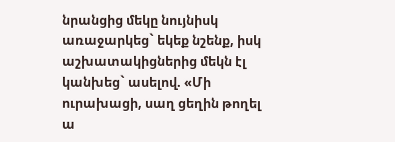նրանցից մեկը նույնիսկ առաջարկեց` եկեք նշենք, իսկ աշխատակիցներից մեկն էլ կանխեց` ասելով. «Մի ուրախացի, սաղ ցեղին թողել ա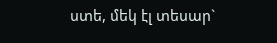ստե, մեկ էլ տեսար`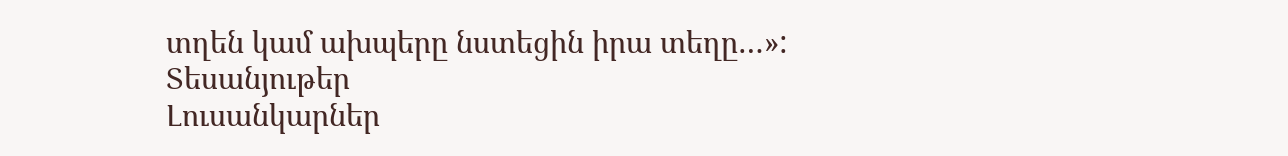տղեն կամ ախպերը նստեցին իրա տեղը…»:
Տեսանյութեր
Լուսանկարներ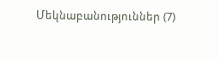Մեկնաբանություններ (7)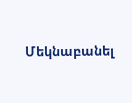Մեկնաբանել